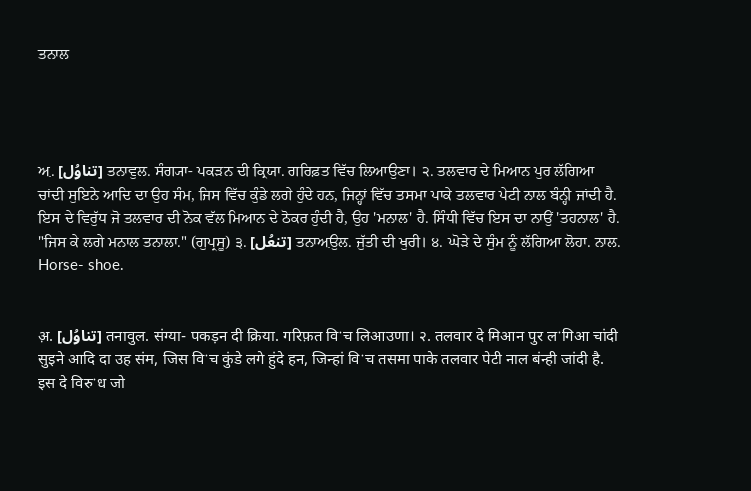ਤਨਾਲ




ਅ਼. [تناوُل] ਤਨਾਵੁਲ. ਸੰਗ੍ਯਾ- ਪਕੜਨ ਦੀ ਕ੍ਰਿਯਾ. ਗਰਿਫ਼ਤ ਵਿੱਚ ਲਿਆਉਣਾ। ੨. ਤਲਵਾਰ ਦੇ ਮਿਆਨ ਪੁਰ ਲੱਗਿਆ ਚਾਂਦੀ ਸੁਇਨੇ ਆਦਿ ਦਾ ਉਹ ਸੰਮ, ਜਿਸ ਵਿੱਚ ਕੁੰਡੇ ਲਗੇ ਹੁੰਦੇ ਹਨ, ਜਿਨ੍ਹਾਂ ਵਿੱਚ ਤਸਮਾ ਪਾਕੇ ਤਲਵਾਰ ਪੇਟੀ ਨਾਲ ਬੰਨ੍ਹੀ ਜਾਂਦੀ ਹੈ. ਇਸ ਦੇ ਵਿਰੁੱਧ ਜੋ ਤਲਵਾਰ ਦੀ ਨੋਕ ਵੱਲ ਮਿਆਨ ਦੇ ਠੋਕਰ ਹੁੰਦੀ ਹੈ, ਉਹ 'ਮਨਾਲ' ਹੈ. ਸਿੰਧੀ ਵਿੱਚ ਇਸ ਦਾ ਨਾਉਂ 'ਤਹਨਾਲ' ਹੈ. "ਜਿਸ ਕੇ ਲਗੇ ਮਨਾਲ ਤਨਾਲਾ." (ਗੁਪ੍ਰਸੂ) ੩. [تنعُل] ਤਨਾਅ਼ਉਲ. ਜੁੱਤੀ ਦੀ ਖੁਰੀ। ੪. ਘੋੜੇ ਦੇ ਸੁੰਮ ਨੂੰ ਲੱਗਿਆ ਲੋਹਾ. ਨਾਲ. Horse- shoe.


अ़. [تناوُل] तनावुल. संग्या- पकड़न दी क्रिया. गरिफ़त विॱच लिआउणा। २. तलवार दे मिआन पुर लॱगिआ चांदी सुइने आदि दा उह संम, जिस विॱच कुंडे लगे हुंदे हन, जिन्हां विॱच तसमा पाके तलवार पेटी नाल बंन्ही जांदी है. इस दे विरुॱध जो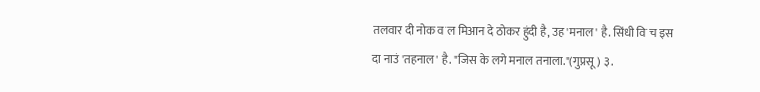तलवार दी नोक वॱल मिआन दे ठोकर हुंदी है, उह 'मनाल' है. सिंधी विॱच इस दा नाउं 'तहनाल' है. "जिस के लगे मनाल तनाला."(गुप्रसू) ३.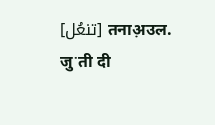[تنعُل] तनाअ़उल. जुॱती दी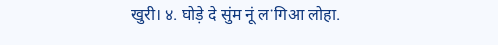खुरी। ४. घोड़े दे सुंम नूं लॱगिआ लोहा.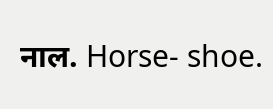नाल. Horse- shoe.